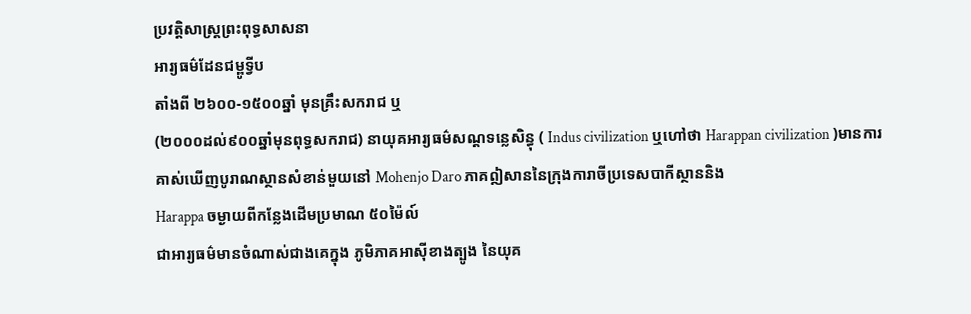ប្រវត្តិសាស្ត្រព្រះពុទ្ធសាសនា
អារ្យធម៌ដែនជម្ពូទ្វីប
តាំងពី ២៦០០-១៥០០ឆ្នាំ មុនគ្រឹះសករាជ ឬ
(២០០០ដល់៩០០ឆ្នាំមុនពុទ្ធសករាជ) នាយុគអារ្យធម៌សណ្ដទន្លេសិន្ធុ ( Indus civilization ឬហៅថា Harappan civilization )មានការគាស់ឃើញបូរាណស្ថានសំខាន់មួយនៅ Mohenjo Daro ភាគឦសាននៃក្រុងការាចីប្រទេសបាកីស្ថាននិង
Harappa ចម្ងាយពីកន្លែងដើមប្រមាណ ៥០ម៉ៃល៍
ជាអារ្យធម៌មានចំណាស់ជាងគេក្នុង ភូមិភាគអាស៊ីខាងត្បូង នៃយុគ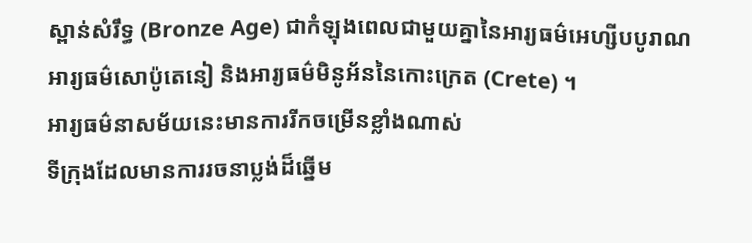ស្ពាន់សំរឹទ្ធ (Bronze Age) ជាកំឡុងពេលជាមួយគ្នានៃអារ្យធម៌អេហ្សីបបូរាណ
អារ្យធម៌សោប៉ូតេនៀ និងអារ្យធម៌មិនូអ័ននៃកោះក្រេត (Crete) ។
អារ្យធម៌នាសម័យនេះមានការរីកចម្រើនខ្លាំងណាស់
ទីក្រុងដែលមានការរចនាប្លង់ដ៏ឆ្នើម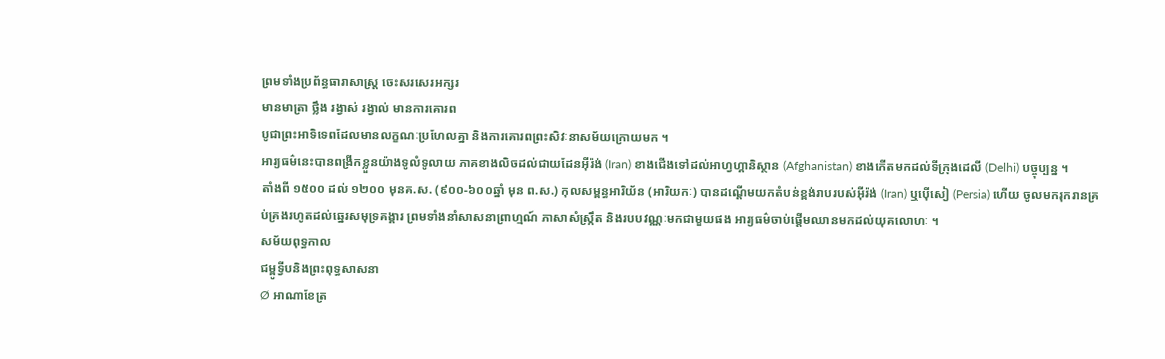ព្រមទាំងប្រព័ន្ធធារាសាស្ត្រ ចេះសរសេរអក្សរ
មានមាត្រា ថ្លឹង រង្វាស់ រង្វាល់ មានការគោរព
បូជាព្រះអាទិទេពដែលមានលក្ខណៈប្រហែលគ្នា និងការគោរពព្រះសិវៈនាសម័យក្រោយមក ។
អារ្យធម៌នេះបានពង្រីកខ្លួនយ៉ាងទូលំទូលាយ ភាគខាងលិចដល់ជាយដែនអ៊ីរ៉ង់ (Iran) ខាងជើងទៅដល់អាហ្វហ្គានិស្ថាន (Afghanistan) ខាងកើតមកដល់ទីក្រុងដេលី (Delhi) បច្ចុប្បន្ន ។
តាំងពី ១៥០០ ដល់ ១២០០ មុនគ.ស. (៩០០-៦០០ឆ្នាំ មុន ព.ស.) កុលសម្ពន្ធអារិយ័ន (អារិយកៈ) បានដណ្ដើមយកតំបន់ខ្ពង់រាបរបស់អ៊ីរ៉ង់ (Iran) ឬប៉ើសៀ (Persia) ហើយ ចូលមករុករានគ្រប់គ្រងរហូតដល់ឆ្នេរសមុទ្រគង្គារ ព្រមទាំងនាំសាសនាព្រាហ្មណ៍ ភាសាសំស្ក្រឹត និងរបបវណ្ណៈមកជាមួយផង អារ្យធម៌ចាប់ផ្ដើមឈានមកដល់យុគលោហៈ ។
សម័យពុទ្ធកាល
ជម្ពូទ្វីបនិងព្រះពុទ្ធសាសនា
Ø អាណាខែត្រ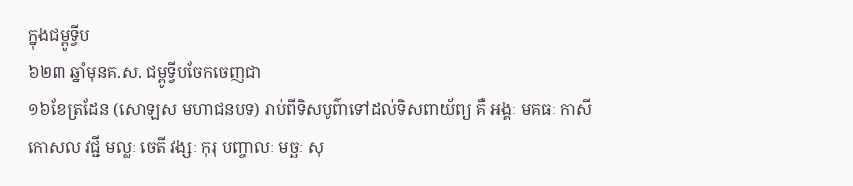ក្នុងជម្ពូទ្វីប
៦២៣ ឆ្នាំមុនគ.ស. ជម្ពូទ្វីបចែកចេញជា
១៦ខែត្រដែន (សោឡស មហាជនបទ) រាប់ពីទិសបូព៌ាទៅដល់ទិសពាយ័ព្យ គឺ អង្គៈ មគធៈ កាសី
កោសល វជ្ជី មល្លៈ ចេតី វង្សៈ កុរុ បញ្ចាលៈ មច្ឆៈ សុ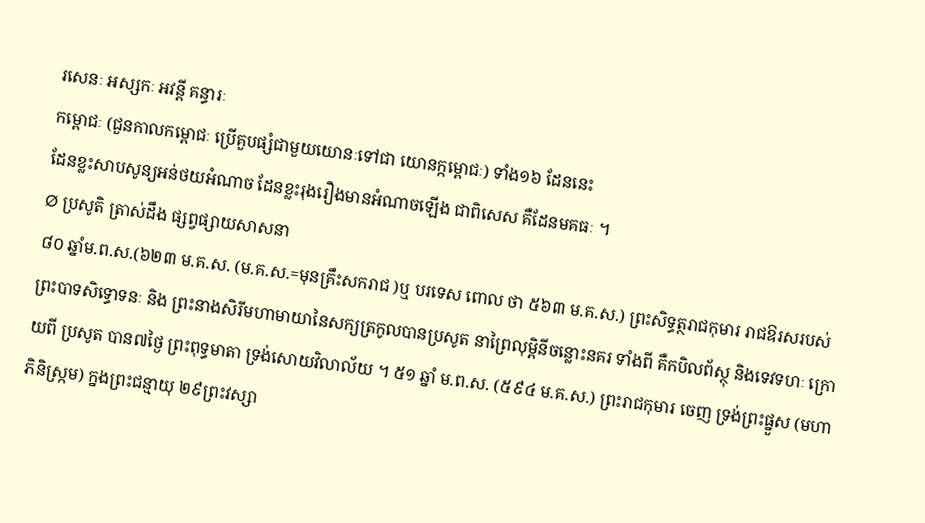រសេនៈ អស្សកៈ អវន្តី គន្ធារៈ
កម្ពោជៈ (ជួនកាលកម្ពោជៈ ប្រើគួបផ្សំជាមួយយោនៈទៅជា យោនក្កម្ពោជៈ) ទាំង១៦ ដែននេះ
ដែនខ្លះសាបសូន្យអន់ថយអំណាច ដែនខ្លះរុងរឿងមានអំណាចឡើង ជាពិសេស គឺដែនមគធៈ ។
Ø ប្រសូតិ ត្រាស់ដឹង ផ្សព្វផ្សាយសាសនា
៨០ ឆ្នាំម.ព.ស.(៦២៣ ម.គ.ស. (ម.គ.ស.=មុនគ្រឹះសករាជ )ឬ បរទេស ពោល ថា ៥៦៣ ម.គ.ស.) ព្រះសិទ្ធត្ថរាជកុមារ រាជឱរសរបស់ព្រះបាទសិទ្ធោទនៈ និង ព្រះនាងសិរីមហាមាយានៃសក្យត្រកូលបានប្រសូត នាព្រៃលុម្ពិនីចន្លោះនគរ ទាំងពី គឺកបិលព័ស្ថុ និងទេវទហៈ ក្រោយពី ប្រសូត បាន៧ថ្ងៃ ព្រះពុទ្ធមាតា ទ្រង់សោយវិលាល័យ ។ ៥១ ឆ្នាំ ម.ព.ស. (៥៩៤ ម.គ.ស.) ព្រះរាជកុមារ ចេញ ទ្រង់ព្រះផ្នួស (មហាភិនិស្ក្រម) ក្នងព្រះជន្មាយុ ២៩ព្រះវស្សា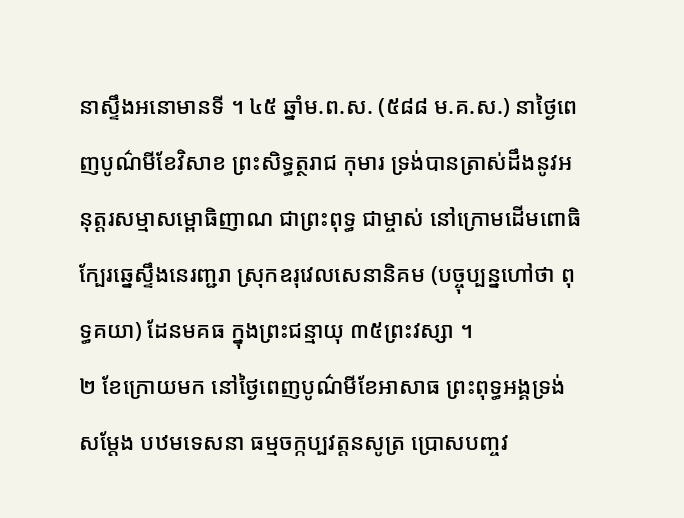នាស្ទឹងអនោមានទី ។ ៤៥ ឆ្នាំម.ព.ស. (៥៨៨ ម.គ.ស.) នាថ្ងៃពេញបូណ៌មីខែវិសាខ ព្រះសិទ្ធត្ថរាជ កុមារ ទ្រង់បានត្រាស់ដឹងនូវអនុត្តរសម្មាសម្ពោធិញាណ ជាព្រះពុទ្ធ ជាម្ចាស់ នៅក្រោមដើមពោធិក្បែរឆ្នេស្ទឹងនេរញ្ជរា ស្រុកឧរុវេលសេនានិគម (បច្ចុប្បន្នហៅថា ពុទ្ធគយា) ដែនមគធ ក្នុងព្រះជន្មាយុ ៣៥ព្រះវស្សា ។
២ ខែក្រោយមក នៅថ្ងៃពេញបូណ៌មីខែអាសាធ ព្រះពុទ្ធអង្គទ្រង់សម្ដែង បឋមទេសនា ធម្មចក្កប្បវត្តនសូត្រ ប្រោសបញ្ចវ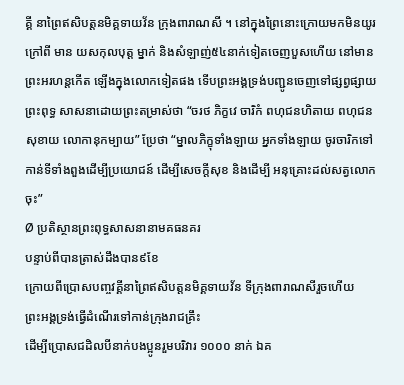គ្គី នាព្រៃឥសិបត្តនមិគ្គទាយវ័ន ក្រុងពារាណសី ។ នៅក្នុងព្រៃនោះក្រោយមកមិនយូរក្រៅពី មាន យសកុលបុត្ត ម្នាក់ និងសំឡាញ់៥៤នាក់ទៀតចេញបួសហើយ នៅមានព្រះអរហន្តកើត ឡើងក្នុងលោកទៀតផង ទើបព្រះអង្គទ្រង់បញ្ជូនចេញទៅផ្សព្វផ្សាយ ព្រះពុទ្ធ សាសនាដោយព្រះតម្រាស់ថា “ចរថ ភិក្ខវេ ចារិកំ ពហុជនហិតាយ ពហុជនសុខាយ លោកានុកម្បាយ” ប្រែថា “ម្នាលភិក្ខុទាំងឡាយ អ្នកទាំងឡាយ ចូរចារិកទៅកាន់ទីទាំងពួងដើម្បីប្រយោជន៍ ដើម្បីសេចក្ដីសុខ និងដើម្បី អនុគ្រោះដល់សត្វលោកចុះ”
Ø ប្រតិស្ថានព្រះពុទ្ធសាសនានាមគធនគរ
បន្ទាប់ពីបានត្រាស់ដឹងបាន៩ខែ
ក្រោយពីប្រោសបញ្ចវគ្គីនាព្រៃឥសិបត្តនមិគ្គទាយវ័ន ទីក្រុងពារាណសីរួចហើយ
ព្រះអង្គទ្រង់ធ្វើដំណើរទៅកាន់ក្រុងរាជគ្រឹះ
ដើម្បីប្រោសជដិលបីនាក់បងប្អូនរួមបរិវារ ១០០០ នាក់ ឯគ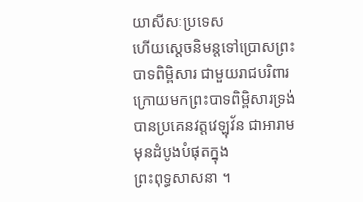យាសីសៈប្រទេស
ហើយស្ដេចនិមន្តទៅប្រោសព្រះបាទពិម្ពិសារ ជាមួយរាជបរិពារ
ក្រោយមកព្រះបាទពិម្ពិសារទ្រង់បានប្រគេនវត្តវេឡុវ័ន ជាអារាមមុនដំបូងបំផុតក្នុង
ព្រះពុទ្ធសាសនា ។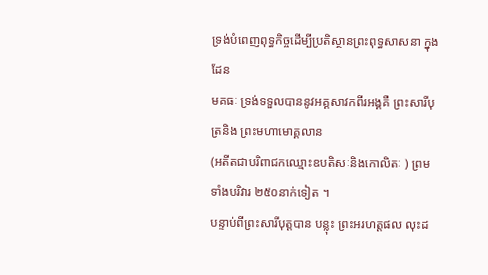ទ្រង់បំពេញពុទ្ធកិច្ចដើម្បីប្រតិស្ថានព្រះពុទ្ធសាសនា ក្នុងដែន
មគធៈ ទ្រង់ទទួលបាននូវអគ្គសាវកពីរអង្គគឺ ព្រះសារីបុត្រនិង ព្រះមហាមោគ្គលាន
(អតីតជាបរិពាជកឈ្មោះឧបតិសៈនិងកោលិតៈ ) ព្រមទាំងបរិវារ ២៥០នាក់ទៀត ។
បន្ទាប់ពីព្រះសារីបុត្តបាន បន្លុះ ព្រះអរហត្តផល លុះដ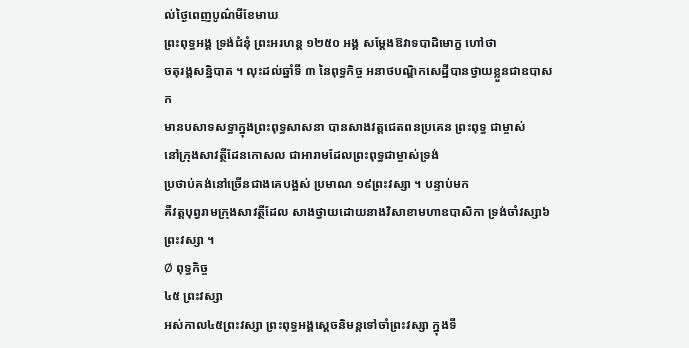ល់ថ្ងៃពេញបូណ៌មីខែមាឃ
ព្រះពុទ្ធអង្គ ទ្រង់ជំនុំ ព្រះអរហន្ត ១២៥០ អង្គ សម្ដែងឱវាទបាដិមោក្ខ ហៅថា
ចតុរង្គសន្និបាត ។ លុះដល់ឆ្នាំទី ៣ នៃពុទ្ធកិច្ច អនាថបណ្ឌិកសេដ្ឋីបានថ្វាយខ្លួនជាឧបាសក
មានបសាទសទ្ធាក្នុងព្រះពុទ្ធសាសនា បានសាងវត្តជេតពនប្រគេន ព្រះពុទ្ធ ជាម្ចាស់
នៅក្រុងសាវត្ថីដែនកោសល ជាអារាមដែលព្រះពុទ្ធជាម្ចាស់ទ្រង់
ប្រថាប់គង់នៅច្រើនជាងគេបង្អស់ ប្រមាណ ១៩ព្រះវស្សា ។ បន្ទាប់មក
គឺវត្តបុព្វរាមក្រុងសាវត្ថីដែល សាងថ្វាយដោយនាងវិសាខាមហាឧបាសិកា ទ្រង់ចាំវស្សា៦
ព្រះវស្សា ។
Ø ពុទ្ធកិច្ច
៤៥ ព្រះវស្សា
អស់កាល៤៥ព្រះវស្សា ព្រះពុទ្ធអង្គស្ដេចនិមន្តទៅចាំព្រះវស្សា ក្នុងទី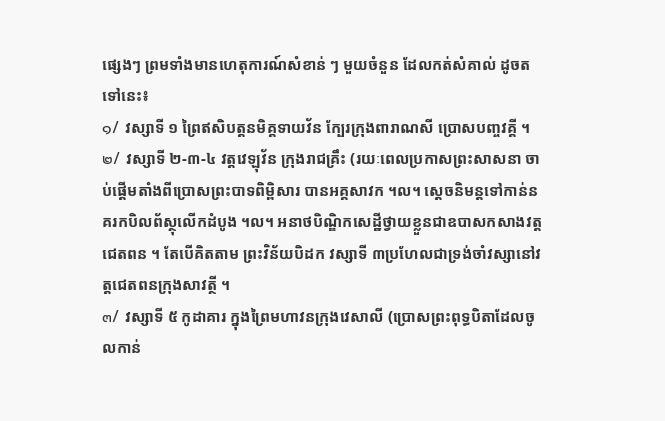ផ្សេងៗ ព្រមទាំងមានហេតុការណ៍សំខាន់ ៗ មួយចំនួន ដែលកត់សំគាល់ ដូចត ទៅនេះ៖
๑/ វស្សាទី ១ ព្រៃឥសិបត្តនមិគ្គទាយវ័ន ក្បែរក្រុងពារាណសី ប្រោសបញ្ចវគ្គី ។
๒/ វស្សាទី ២-៣-៤ វត្តវេឡុវ័ន ក្រុងរាជគ្រឹះ (រយៈពេលប្រកាសព្រះសាសនា ចាប់ផ្ដើមតាំងពីប្រោសព្រះបាទពិម្ពិសារ បានអគ្គសាវក ។ល។ ស្ដេចនិមន្តទៅកាន់នគរកបិលព័ស្ថុលើកដំបូង ។ល។ អនាថបិណ្ឌិកសេដ្ឋីថ្វាយខ្លួនជាឧបាសកសាងវត្តជេតពន ។ តែបើគិតតាម ព្រះវិន័យបិដក វស្សាទី ៣ប្រហែលជាទ្រង់ចាំវស្សានៅវត្តជេតពនក្រុងសាវត្ថី ។
๓/ វស្សាទី ៥ កូដាគារ ក្នុងព្រៃមហាវនក្រុងវេសាលី (ប្រោសព្រះពុទ្ធបិតាដែលចូលកាន់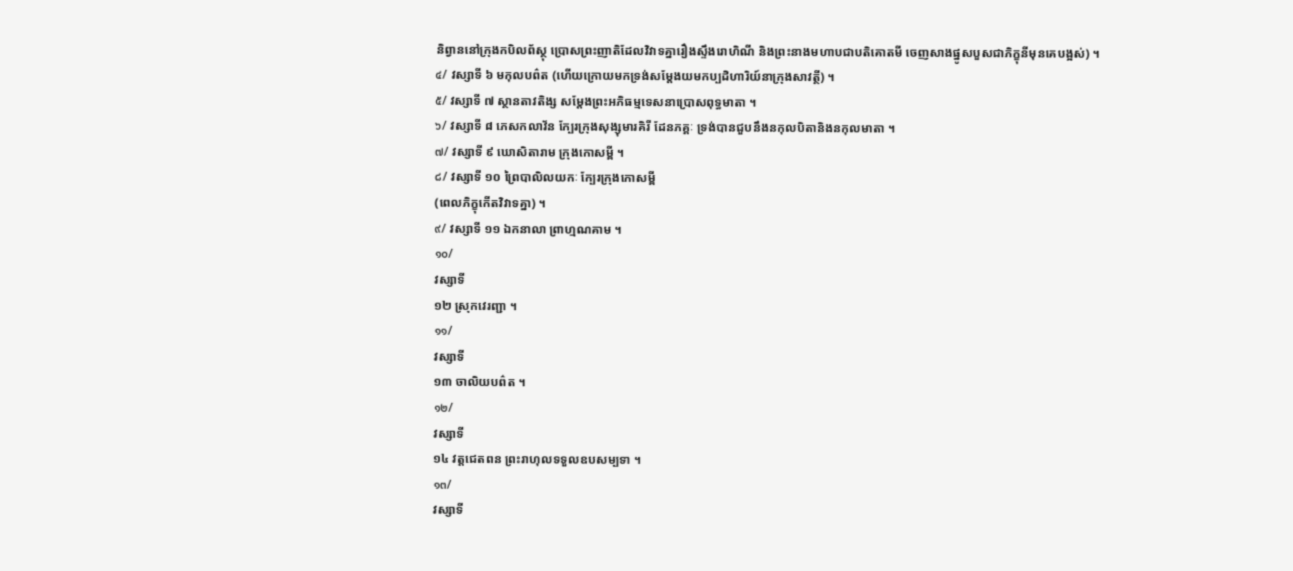និព្វាននៅក្រុងកបិលព័ស្ថុ ប្រោសព្រះញាតិដែលវិវាទគ្នារឿងស្ទឹងរោហិណី និងព្រះនាងមហាបជាបតិគោតមី ចេញសាងផ្នូសបួសជាភិក្ខុនីមុនគេបង្អស់) ។
๔/ វស្សាទី ៦ មកុលបព៌ត (ហើយក្រោយមកទ្រង់សម្ដែងយមកប្បដិហារិយ៍នាក្រុងសាវត្ថី) ។
๕/ វស្សាទី ៧ ស្ថានតាវតិង្ស សម្ដែងព្រះអភិធម្មទេសនាប្រោសពុទ្ធមាតា ។
๖/ វស្សាទី ៨ ភេសកលាវ័ន ក្បែរក្រុងសុង្សុមារគិរី ដែនភគ្គៈ ទ្រង់បានជួបនឹងនកុលបិតានិងនកុលមាតា ។
๗/ វស្សាទី ៩ ឃោសិតារាម ក្រុងកោសម្ពី ។
๘/ វស្សាទី ១០ ព្រៃបាលិលយកៈ ក្បែរក្រុងកោសម្ពី
(ពេលភិក្ខុកើតវិវាទគ្នា) ។
๙/ វស្សាទី ១១ ឯកនាលា ព្រាហ្មណគាម ។
๑๐/
វស្សាទី
១២ ស្រុកវេរញ្ជា ។
๑๑/
វស្សាទី
១៣ ចាលិយបព៌ត ។
๑๒/
វស្សាទី
១៤ វត្តជេតពន ព្រះរាហុលទទួលឧបសម្បទា ។
๑๓/
វស្សាទី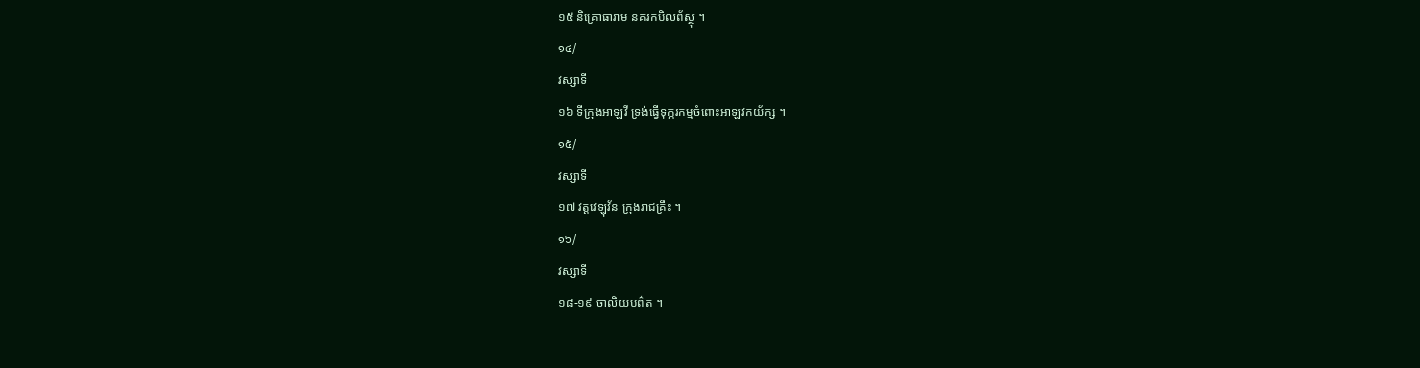១៥ និគ្រោធារាម នគរកបិលព័ស្ថុ ។
๑๔/
វស្សាទី
១៦ ទីក្រុងអាឡវី ទ្រង់ធ្វើទុក្ករកម្មចំពោះអាឡវកយ័ក្ស ។
๑๕/
វស្សាទី
១៧ វត្តវេឡុវ័ន ក្រុងរាជគ្រឹះ ។
๑๖/
វស្សាទី
១៨-១៩ ចាលិយបព៌ត ។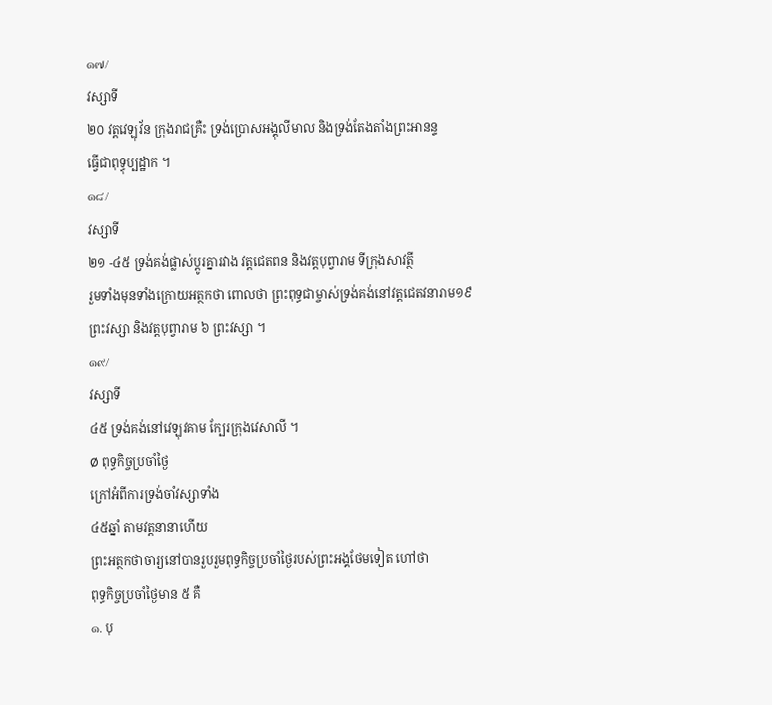๑๗/
វស្សាទី
២០ វត្តវេឡុវ័ន ក្រុងរាជគ្រឺះ ទ្រង់ប្រោសអង្គុលីមាល និងទ្រង់តែងតាំងព្រះអានន្ទ
ធ្វើជាពុទ្ធុប្បដ្ឋាក ។
๑๘/
វស្សាទី
២១ -៤៥ ទ្រង់គង់ផ្លាស់ប្ដូរគ្នារវាង វត្តជេតពន និងវត្តបុព្វារាម ទីក្រុងសាវត្ថី
រួមទាំងមុនទាំងក្រោយអត្ថកថា ពោលថា ព្រះពុទ្ធជាម្ចាស់ទ្រង់គង់នៅវត្តជេតវនារាម១៩
ព្រះវស្សា និងវត្តបុព្វារាម ៦ ព្រះវស្សា ។
๑๙/
វស្សាទី
៤៥ ទ្រង់គង់នៅវេឡុវគាម ក្បែរក្រុងវេសាលី ។
Ø ពុទ្ធកិច្ចប្រចាំថ្ងៃ
ក្រៅអំពីការទ្រង់ចាំវស្សាទាំង
៤៥ឆ្នាំ តាមវត្តនានាហើយ
ព្រះអត្ថកថាចារ្យនៅបានរួបរួមពុទ្ធកិច្ចប្រចាំថ្ងៃរបស់ព្រះអង្គថែមទៀត ហៅថា
ពុទ្ធកិច្ចប្រចាំថ្ងៃមាន ៥ គឺ
๑. បុ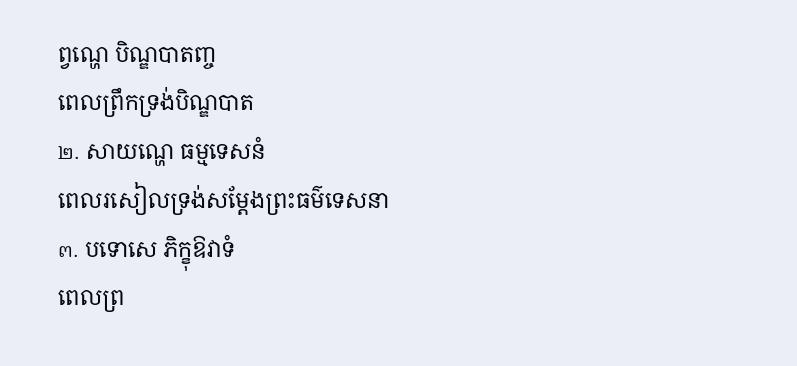ព្វណ្ហេ បិណ្ឌបាតញ្ច
ពេលព្រឹកទ្រង់បិណ្ឌបាត
๒. សាយណ្ហេ ធម្មទេសនំ
ពេលរសៀលទ្រង់សម្ដែងព្រះធម៌ទេសនា
๓. បទោសេ ភិក្ខុឱវាទំ
ពេលព្រ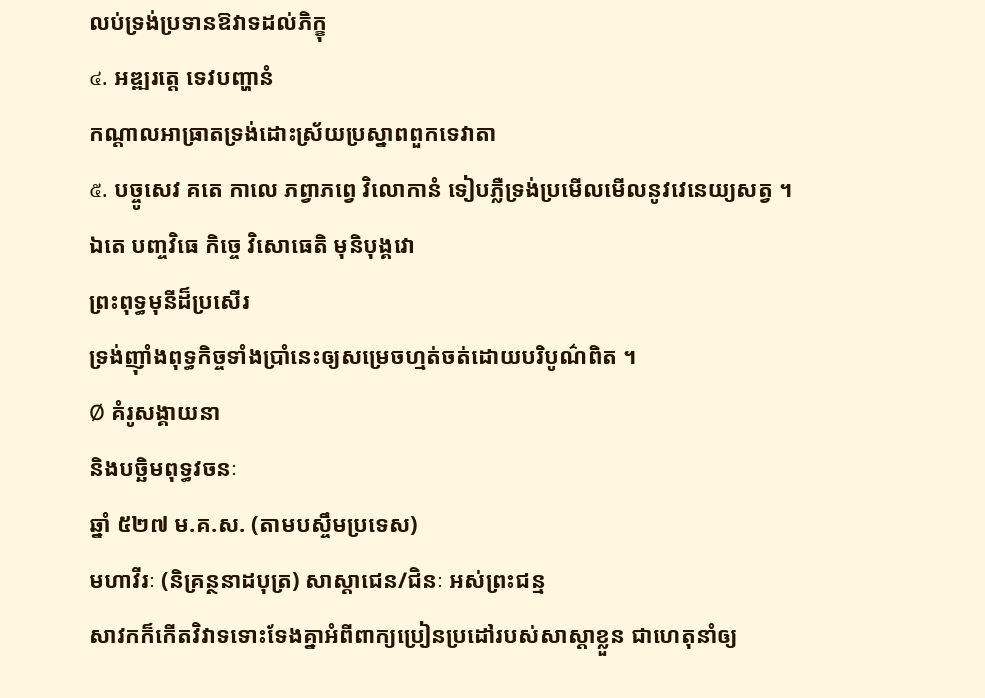លប់ទ្រង់ប្រទានឱវាទដល់ភិក្ខុ
๔. អឌ្ឍរត្តេ ទេវបញ្ហានំ
កណ្ដាលអាធ្រាតទ្រង់ដោះស្រ័យប្រស្នាពពួកទេវាតា
๕. បច្ចូសេវ គតេ កាលេ ភព្វាភព្វេ វិលោកានំ ទៀបភ្លឺទ្រង់ប្រមើលមើលនូវវេនេយ្យសត្វ ។
ឯតេ បញ្ចវិធេ កិច្ចេ វិសោធេតិ មុនិបុង្គវោ
ព្រះពុទ្ធមុនីដ៏ប្រសើរ
ទ្រង់ញ៉ាំងពុទ្ធកិច្ចទាំងប្រាំនេះឲ្យសម្រេចហ្មត់ចត់ដោយបរិបូណ៌ពិត ។
Ø គំរូសង្គាយនា
និងបច្ឆិមពុទ្ធវចនៈ
ឆ្នាំ ៥២៧ ម.គ.ស. (តាមបស្ចឹមប្រទេស)
មហាវីរៈ (និគ្រន្ថនាដបុត្រ) សាស្ដាជេន/ជិនៈ អស់ព្រះជន្ម
សាវកក៏កើតវិវាទទោះទែងគ្នាអំពីពាក្យប្រៀនប្រដៅរបស់សាស្ដាខ្លួន ជាហេតុនាំឲ្យ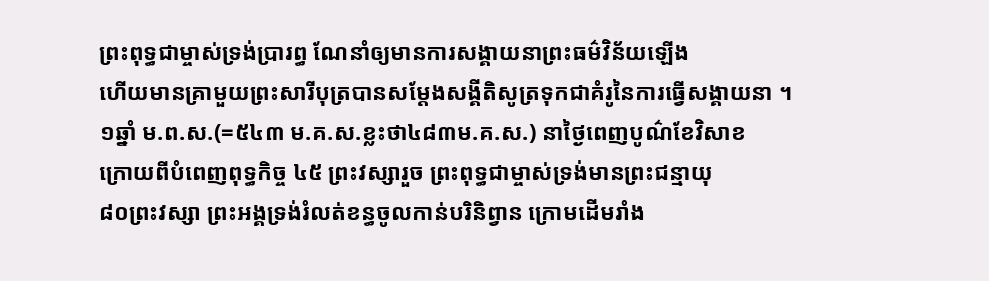ព្រះពុទ្ធជាម្ចាស់ទ្រង់ប្រារព្ធ ណែនាំឲ្យមានការសង្គាយនាព្រះធម៌វិន័យឡើង
ហើយមានគ្រាមួយព្រះសារីបុត្របានសម្ដែងសង្គីតិសូត្រទុកជាគំរូនៃការធ្វើសង្គាយនា ។
១ឆ្នាំ ម.ព.ស.(=៥៤៣ ម.គ.ស.ខ្លះថា៤៨៣ម.គ.ស.) នាថ្ងៃពេញបូណ៌ខែវិសាខ
ក្រោយពីបំពេញពុទ្ធកិច្ច ៤៥ ព្រះវស្សារួច ព្រះពុទ្ធជាម្ចាស់ទ្រង់មានព្រះជន្មាយុ
៨០ព្រះវស្សា ព្រះអង្គទ្រង់រំលត់ខន្ធចូលកាន់បរិនិព្វាន ក្រោមដើមរាំង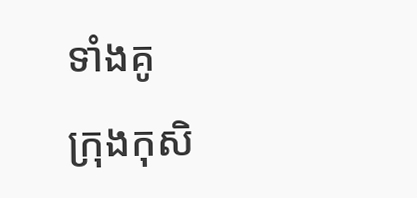ទាំងគូ
ក្រុងកុសិ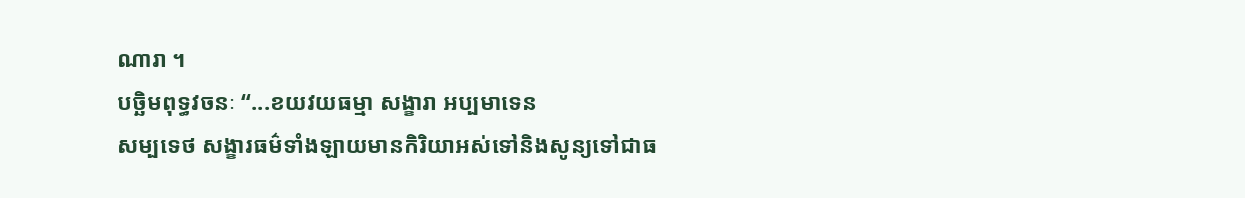ណារា ។
បច្ឆិមពុទ្ធវចនៈ “...ខយវយធម្មា សង្ខារា អប្បមាទេន
សម្បទេថ សង្ខារធម៌ទាំងឡាយមានកិរិយាអស់ទៅនិងសូន្យទៅជាធ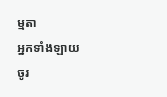ម្មតា
អ្នកទាំងឡាយចូរ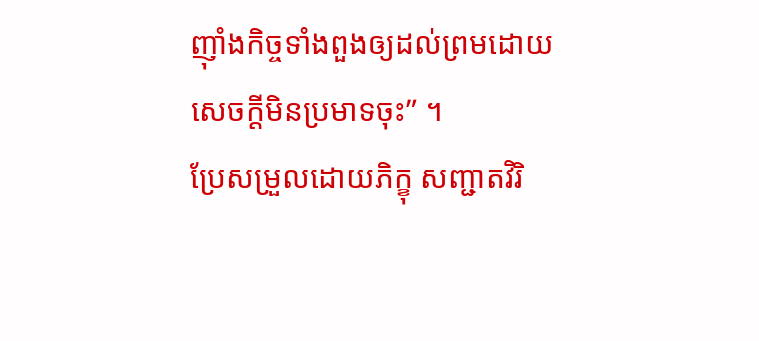ញ៉ាំងកិច្ចទាំងពួងឲ្យដល់ព្រមដោយសេចក្ដីមិនប្រមាទចុះ” ។
ប្រែសម្រួលដោយភិក្ខុ សញ្ជាតវិរិ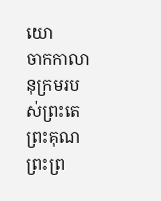យោ
ចាកកាលានុក្រមរបស់ព្រះតេព្រះគុណព្រះព្រ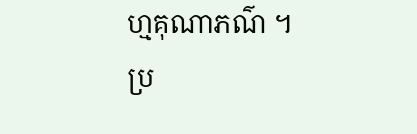ហ្មគុណាភណ៌ ។
ប្រ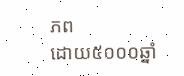ភព
ដោយ៥០០០ឆ្នាំ